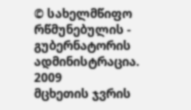© სახელმწიფო რწმუნებულის - გუბერნატორის ადმინისტრაცია. 2009
მცხეთის ჯვრის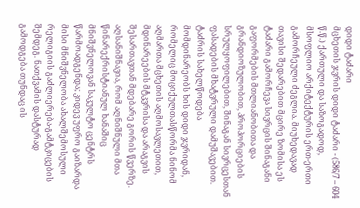დიდი ტაძარი
მცხეთის ჯვრის დიდი ტაძარი - (586/7 – 604 წ.წ.) ქართული და საზოგადოდ, მსოფლიო არქიტექტურის ერთ-ერთი გამორჩეული ძეგლია. მიუხედავად თავისი შედარებით მცირე ზომისა ეს ტაძარი გამორჩევა სივრცის შინაგანი გაფორმების მთლიანობითა და გრანდიოზულობით, პროპორციების სრულყოფილებით, შინაგან სივრცესთან ფასადების მხატვრული დამუშავებით. ტაძრის სახელწოდება
მომდინარეობს ხის დიდი ჯვრიდან, რომელიც მოციქულთასწორმა ნინომ აღმართა მცხეთის აღმოსავლეთით, მდინარეების მტკვრისა და არაგვის შესართავთან მდებარე გორის წვერზე. აღსანიშნავია, რომ აღნიშნული მთა წინარექრისტიანულ ხანაშიც მნიშვნელოვან საკულტო ცენტრს წარმოადგენდა; კიდევ უფრო გაიზარდა მისი მნიშვნელობა ახალშემოსული რელიგიის გაძლიერება-გამტკიცების შემდეგ. ნათქვამის დასტურად გამოდგება თუნდაც ის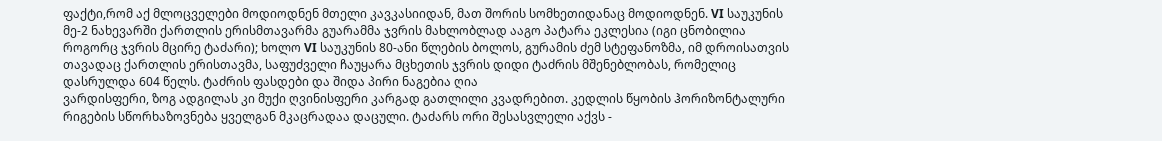ფაქტი,რომ აქ მლოცველები მოდიოდნენ მთელი კავკასიიდან, მათ შორის სომხეთიდანაც მოდიოდნენ. VI საუკუნის მე-2 ნახევარში ქართლის ერისმთავარმა გუარამმა ჯვრის მახლობლად ააგო პატარა ეკლესია (იგი ცნობილია როგორც ჯვრის მცირე ტაძარი); ხოლო VI საუკუნის 80-ანი წლების ბოლოს, გურამის ძემ სტეფანოზმა, იმ დროისათვის თავადაც ქართლის ერისთავმა, საფუძველი ჩაუყარა მცხეთის ჯვრის დიდი ტაძრის მშენებლობას, რომელიც დასრულდა 604 წელს. ტაძრის ფასდები და შიდა პირი ნაგებია ღია
ვარდისფერი, ზოგ ადგილას კი მუქი ღვინისფერი კარგად გათლილი კვადრებით. კედლის წყობის ჰორიზონტალური რიგების სწორხაზოვნება ყველგან მკაცრადაა დაცული. ტაძარს ორი შესასვლელი აქვს -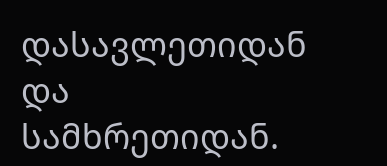დასავლეთიდან და სამხრეთიდან.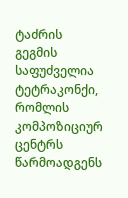ტაძრის გეგმის საფუძველია ტეტრაკონქი, რომლის კომპოზიციურ ცენტრს წარმოადგენს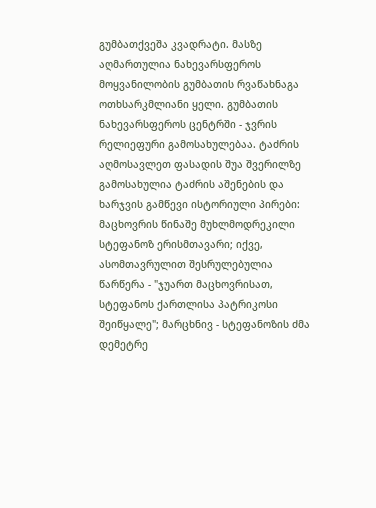გუმბათქვეშა კვადრატი. მასზე აღმართულია ნახევარსფეროს მოყვანილობის გუმბათის რვაწახნაგა ოთხსარკმლიანი ყელი. გუმბათის ნახევარსფეროს ცენტრში - ჯვრის რელიეფური გამოსახულებაა. ტაძრის აღმოსავლეთ ფასადის შუა შვერილზე გამოსახულია ტაძრის აშენების და ხარჯვის გამწევი ისტორიული პირები: მაცხოვრის წინაშე მუხლმოდრეკილი სტეფანოზ ერისმთავარი; იქვე, ასომთავრულით შესრულებულია წარწერა - "ჯუართ მაცხოვრისათ, სტეფანოს ქართლისა პატრიკოსი შეიწყალე"; მარცხნივ - სტეფანოზის ძმა დემეტრე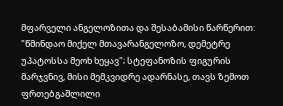მფარველი ანგელოზითა და შესაბამისი წარწერით: "წმინდაო მიქელ მთავარანგელოზო, დემეტრე უპატოსსა მეოხ ხეყავ"; სტეფანოზის ფიგურის მარჯვნივ, მისი მემკვიდრე ადარნასე, თავს ზემოთ ფრთებგაშლილი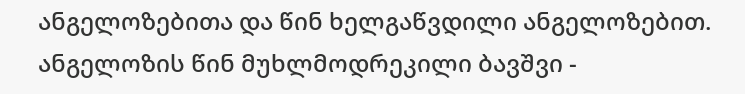ანგელოზებითა და წინ ხელგაწვდილი ანგელოზებით. ანგელოზის წინ მუხლმოდრეკილი ბავშვი -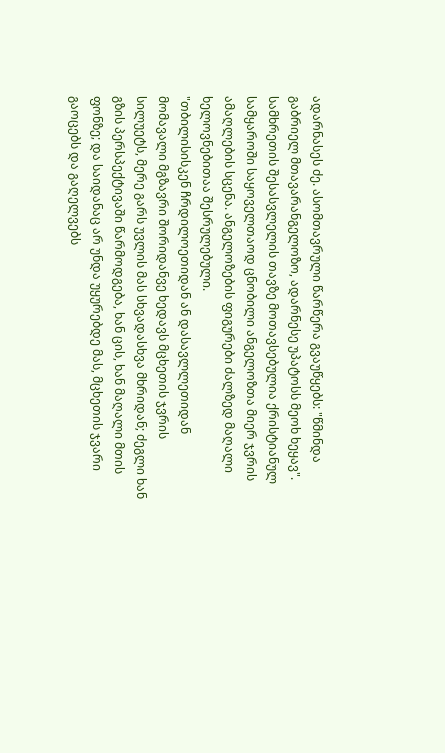ადარნასეს ძე. ასომთავრული წარწერა გვაუწყებს: "წმინდა გაბრიელ მთავარანგელოზო, ადარნესე უპატოსს მეოხ ხეყავ". სამხრეთის შესასვლელის თავზე მოთავსებულია ქრისტიანულ სამყაროში საყოველთაოდ ცნობილი ანგელოზთა მიერ ჯვრის ამაღლების სცენა. ანგელოზების ფიგურები ძალზედ მაღალი ხელოვნებითაა შესრულებული.
"თბილისისკენ ჩრდილოეთიდან ან დასავლლეთიდან მომავალი მგზავრი შორიდანვე ხედავს მცხეთის ჯვრის სილუეტს, მერე გარს უვლის მას სხვადასხვა მხრიდან; ძეგლი ხან გზის პერსპექტივაში წარმოდგება, ხან ცის, ხან მაღალი მთის ფონზე; და საიდანაც არ უნდა უყურებდე მას, მცხეთის ჯვარი გაოცებს და გაღელვებს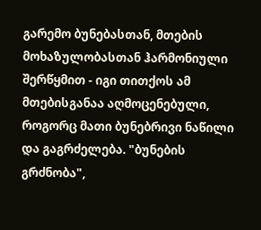გარემო ბუნებასთან, მთების მოხაზულობასთან ჰარმონიული შერწყმით - იგი თითქოს ამ მთებისგანაა აღმოცენებული, როგორც მათი ბუნებრივი ნაწილი და გაგრძელება. "ბუნების გრძნობა",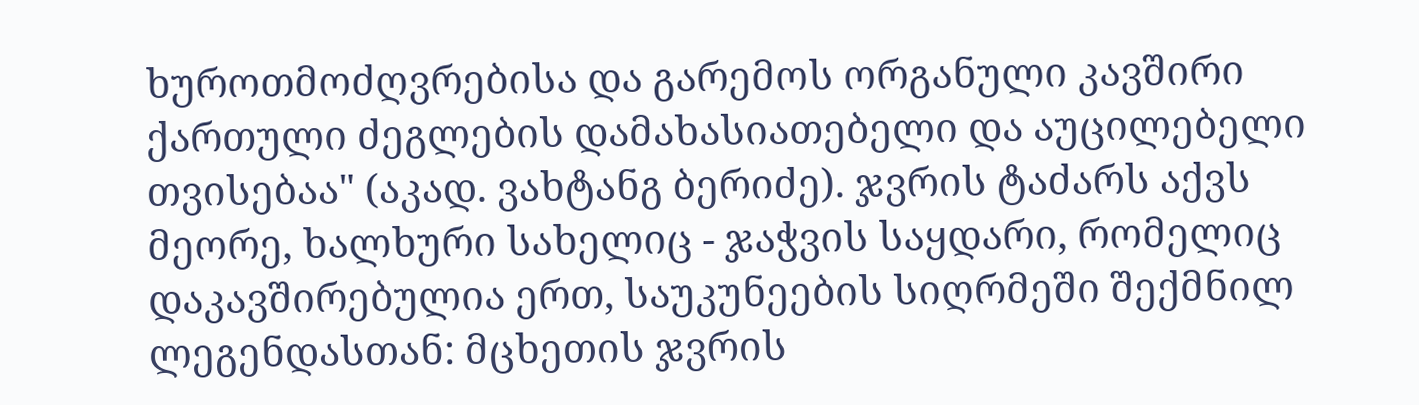ხუროთმოძღვრებისა და გარემოს ორგანული კავშირი ქართული ძეგლების დამახასიათებელი და აუცილებელი თვისებაა" (აკად. ვახტანგ ბერიძე). ჯვრის ტაძარს აქვს მეორე, ხალხური სახელიც - ჯაჭვის საყდარი, რომელიც დაკავშირებულია ერთ, საუკუნეების სიღრმეში შექმნილ ლეგენდასთან: მცხეთის ჯვრის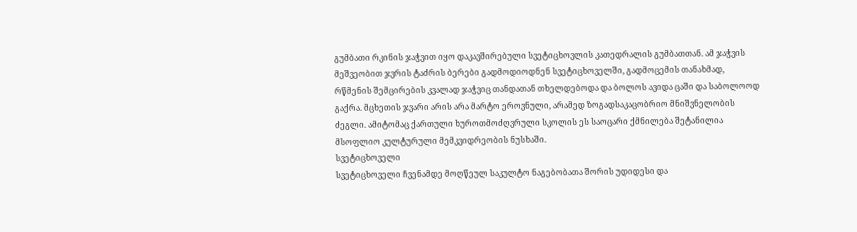გუმბათი რკინის ჯაჭვით იყო დაკავშირებული სვეტიცხოვლის კათედრალის გუმბათთან. ამ ჯაჭვის მეშვეობით ჯვრის ტაძრის ბერები გადმოდიოდნენ სვეტიცხოველში, გადმოცემის თანახმად, რწმენის შემცირების კვალად ჯაჭვიც თანდათან თხელდებოდა და ბოლოს ავიდა ცაში და საბოლოოდ გაქრა. მცხეთის ჯვარი არის არა მარტო ეროვნული, არამედ ზოგადსაკაცობრიო მნიშვნელობის ძეგლი. ამიტომაც ქართული ხუროთმოძღვრული სკოლის ეს საოცარი ქმნილება შეტანილია მსოფლიო კულტურული მემკვიდრეობის ნუსხაში.
სვეტიცხოველი
სვეტიცხოველი ჩვენამდე მოღწეულ საკულტო ნაგებობათა შორის უდიდესი და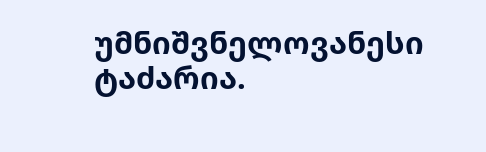უმნიშვნელოვანესი ტაძარია.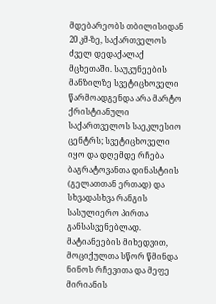მდებარეობს თბილისიდან 20 კმ-ზე, საქართველოს ძველ დედაქალაქ მცხეთაში. საუკუნეების მანზილზე სვეტიცხოველი წარმოადგენდა არა მარტო ქრისტიანული საქართველოს საეკლესიო ცენტრს; სვეტიცხოველი იყო და დღემდე რჩება ბაგრატოვანთა დინასტიის (გელათთან ერთად) და სხვადასხვა რანგის სასულიერო პირთა განსასვენებლად. მატიანეების მიხედვით, მოციქულთა სწორ წმინდა ნინოს რჩევითა და მეფე მირიანის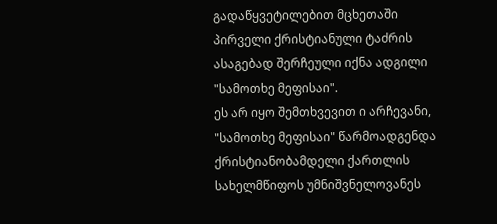გადაწყვეტილებით მცხეთაში პირველი ქრისტიანული ტაძრის ასაგებად შერჩეული იქნა ადგილი "სამოთხე მეფისაი".
ეს არ იყო შემთხვევით ი არჩევანი, "სამოთხე მეფისაი" წარმოადგენდა ქრისტიანობამდელი ქართლის სახელმწიფოს უმნიშვნელოვანეს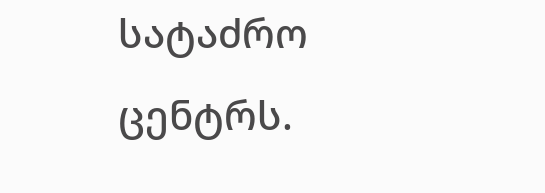სატაძრო ცენტრს.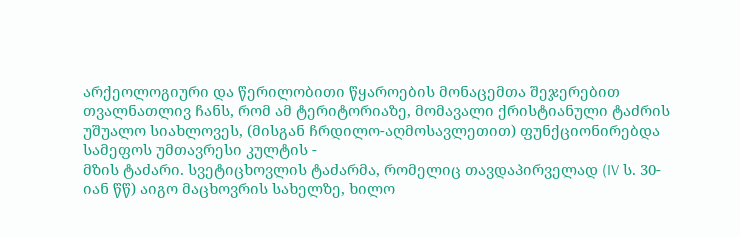არქეოლოგიური და წერილობითი წყაროების მონაცემთა შეჯერებით თვალნათლივ ჩანს, რომ ამ ტერიტორიაზე, მომავალი ქრისტიანული ტაძრის უშუალო სიახლოვეს, (მისგან ჩრდილო-აღმოსავლეთით) ფუნქციონირებდა სამეფოს უმთავრესი კულტის -
მზის ტაძარი. სვეტიცხოვლის ტაძარმა, რომელიც თავდაპირველად (IV ს. 30-იან წწ) აიგო მაცხოვრის სახელზე, ხილო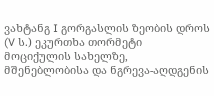ვახტანგ I გორგასლის ზეობის დროს (V ს.) ეკურთხა თორმეტი მოციქულის სახელზე, მშენებლობისა და ნგრევა-აღდგენის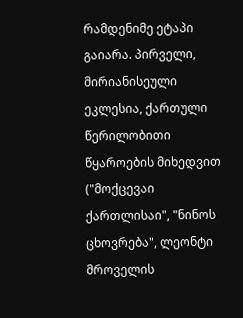რამდენიმე ეტაპი გაიარა. პირველი, მირიანისეული ეკლესია, ქართული წერილობითი წყაროების მიხედვით ("მოქცევაი ქართლისაი", "ნინოს ცხოვრება", ლეონტი მროველის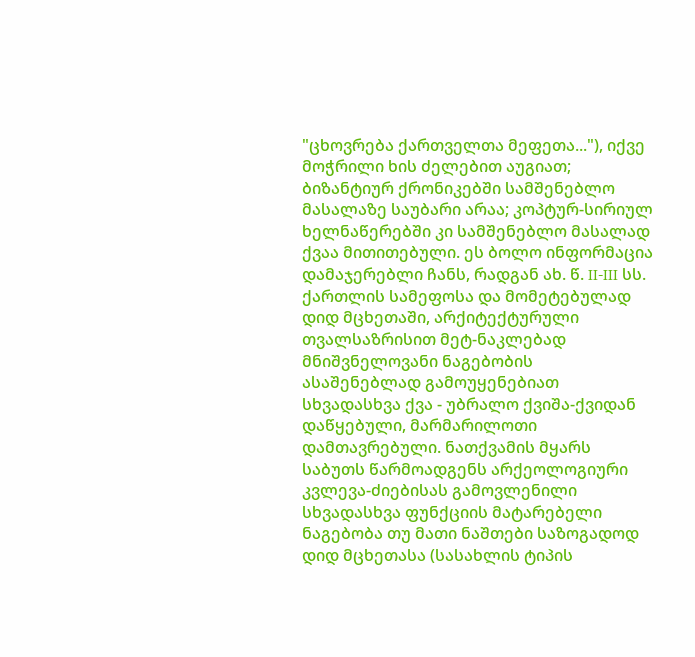"ცხოვრება ქართველთა მეფეთა..."), იქვე მოჭრილი ხის ძელებით აუგიათ; ბიზანტიურ ქრონიკებში სამშენებლო მასალაზე საუბარი არაა; კოპტურ-სირიულ ხელნაწერებში კი სამშენებლო მასალად ქვაა მითითებული. ეს ბოლო ინფორმაცია დამაჯერებლი ჩანს, რადგან ახ. წ. II-III სს. ქართლის სამეფოსა და მომეტებულად დიდ მცხეთაში, არქიტექტურული თვალსაზრისით მეტ-ნაკლებად მნიშვნელოვანი ნაგებობის ასაშენებლად გამოუყენებიათ სხვადასხვა ქვა - უბრალო ქვიშა-ქვიდან
დაწყებული, მარმარილოთი დამთავრებული. ნათქვამის მყარს საბუთს წარმოადგენს არქეოლოგიური კვლევა-ძიებისას გამოვლენილი სხვადასხვა ფუნქციის მატარებელი ნაგებობა თუ მათი ნაშთები საზოგადოდ დიდ მცხეთასა (სასახლის ტიპის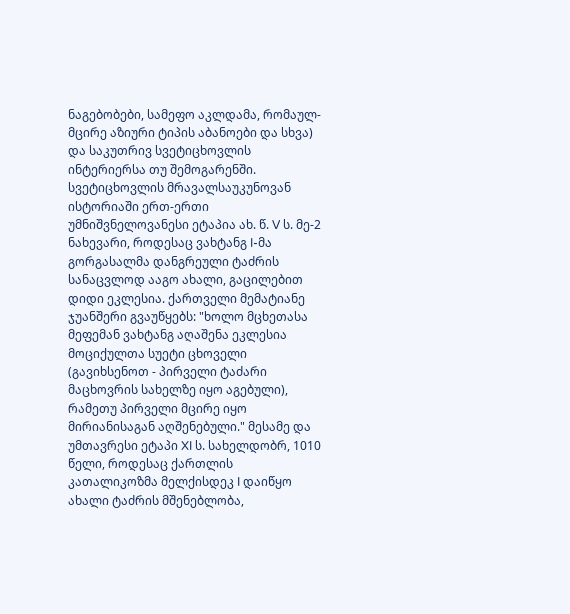ნაგებობები, სამეფო აკლდამა, რომაულ-მცირე აზიური ტიპის აბანოები და სხვა) და საკუთრივ სვეტიცხოვლის ინტერიერსა თუ შემოგარენში. სვეტიცხოვლის მრავალსაუკუნოვან ისტორიაში ერთ-ერთი უმნიშვნელოვანესი ეტაპია ახ. წ. V ს. მე-2 ნახევარი, როდესაც ვახტანგ I-მა გორგასალმა დანგრეული ტაძრის სანაცვლოდ ააგო ახალი, გაცილებით დიდი ეკლესია. ქართველი მემატიანე ჯუანშერი გვაუწყებს: "ხოლო მცხეთასა მეფემან ვახტანგ აღაშენა ეკლესია მოციქულთა სუეტი ცხოველი (გავიხსენოთ - პირველი ტაძარი მაცხოვრის სახელზე იყო აგებული), რამეთუ პირველი მცირე იყო მირიანისაგან აღშენებული." მესამე და უმთავრესი ეტაპი XI ს. სახელდობრ, 1010 წელი, როდესაც ქართლის კათალიკოზმა მელქისდეკ I დაიწყო ახალი ტაძრის მშენებლობა,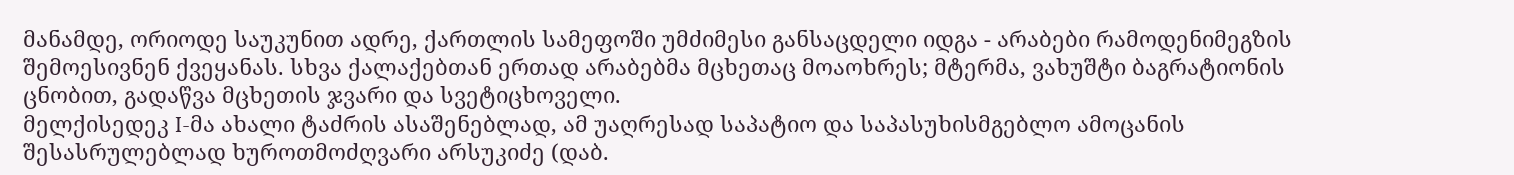მანამდე, ორიოდე საუკუნით ადრე, ქართლის სამეფოში უმძიმესი განსაცდელი იდგა - არაბები რამოდენიმეგზის შემოესივნენ ქვეყანას. სხვა ქალაქებთან ერთად არაბებმა მცხეთაც მოაოხრეს; მტერმა, ვახუშტი ბაგრატიონის ცნობით, გადაწვა მცხეთის ჯვარი და სვეტიცხოველი.
მელქისედეკ I-მა ახალი ტაძრის ასაშენებლად, ამ უაღრესად საპატიო და საპასუხისმგებლო ამოცანის შესასრულებლად ხუროთმოძღვარი არსუკიძე (დაბ.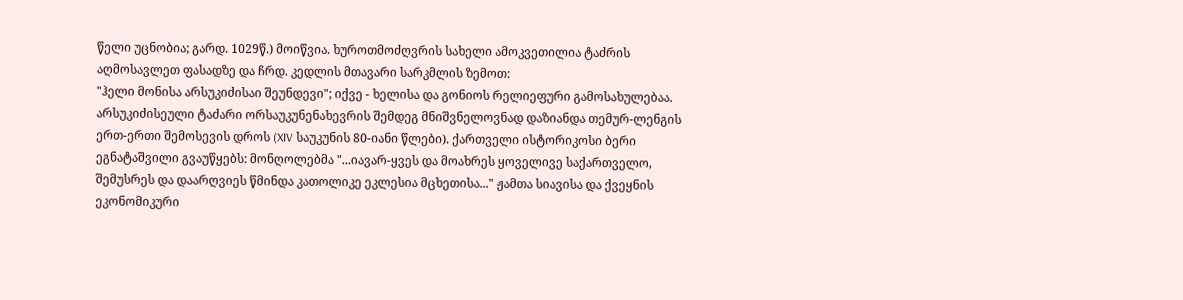წელი უცნობია; გარდ. 1029წ.) მოიწვია. ხუროთმოძღვრის სახელი ამოკვეთილია ტაძრის აღმოსავლეთ ფასადზე და ჩრდ. კედლის მთავარი სარკმლის ზემოთ:
"ჰელი მონისა არსუკიძისაი შეუნდევი"; იქვე - ხელისა და გონიოს რელიეფური გამოსახულებაა. არსუკიძისეული ტაძარი ორსაუკუნენახევრის შემდეგ მნიშვნელოვნად დაზიანდა თემურ-ლენგის ერთ-ერთი შემოსევის დროს (XIV საუკუნის 80-იანი წლები). ქართველი ისტორიკოსი ბერი ეგნატაშვილი გვაუწყებს: მონღოლებმა "...იავარ-ყვეს და მოახრეს ყოველივე საქართველო, შემუსრეს და დაარღვიეს წმინდა კათოლიკე ეკლესია მცხეთისა..." ჟამთა სიავისა და ქვეყნის ეკონომიკური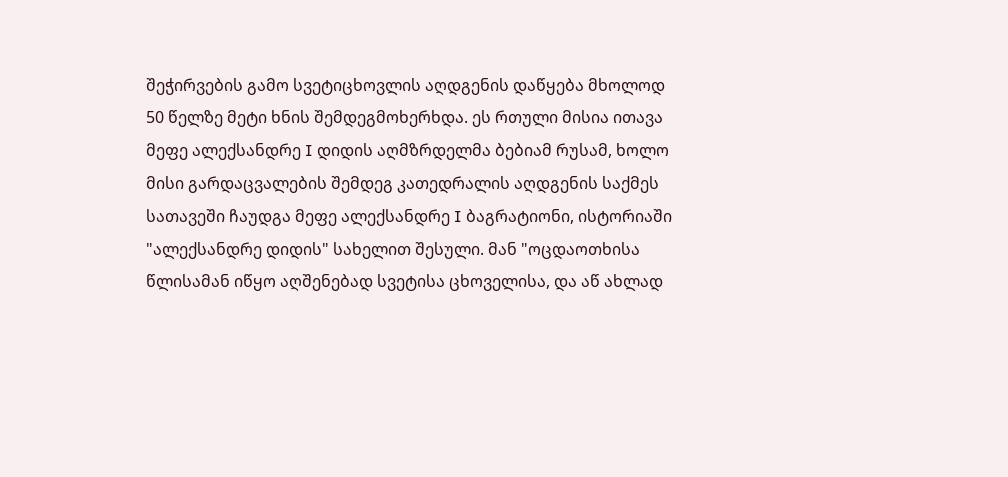შეჭირვების გამო სვეტიცხოვლის აღდგენის დაწყება მხოლოდ 50 წელზე მეტი ხნის შემდეგმოხერხდა. ეს რთული მისია ითავა მეფე ალექსანდრე I დიდის აღმზრდელმა ბებიამ რუსამ, ხოლო მისი გარდაცვალების შემდეგ კათედრალის აღდგენის საქმეს სათავეში ჩაუდგა მეფე ალექსანდრე I ბაგრატიონი, ისტორიაში "ალექსანდრე დიდის" სახელით შესული. მან "ოცდაოთხისა წლისამან იწყო აღშენებად სვეტისა ცხოველისა, და აწ ახლად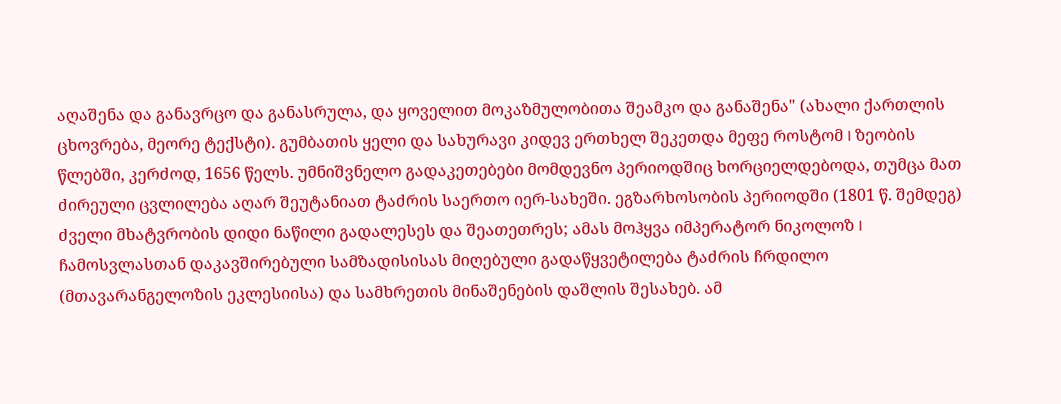აღაშენა და განავრცო და განასრულა, და ყოველით მოკაზმულობითა შეამკო და განაშენა" (ახალი ქართლის ცხოვრება, მეორე ტექსტი). გუმბათის ყელი და სახურავი კიდევ ერთხელ შეკეთდა მეფე როსტომ I ზეობის წლებში, კერძოდ, 1656 წელს. უმნიშვნელო გადაკეთებები მომდევნო პერიოდშიც ხორციელდებოდა, თუმცა მათ ძირეული ცვლილება აღარ შეუტანიათ ტაძრის საერთო იერ-სახეში. ეგზარხოსობის პერიოდში (1801 წ. შემდეგ) ძველი მხატვრობის დიდი ნაწილი გადალესეს და შეათეთრეს; ამას მოჰყვა იმპერატორ ნიკოლოზ I ჩამოსვლასთან დაკავშირებული სამზადისისას მიღებული გადაწყვეტილება ტაძრის ჩრდილო (მთავარანგელოზის ეკლესიისა) და სამხრეთის მინაშენების დაშლის შესახებ. ამ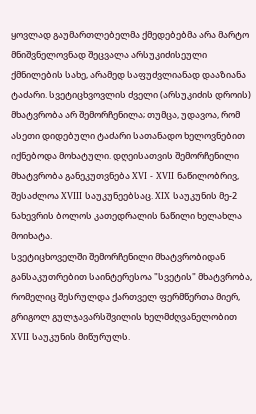ყოვლად გაუმართლებელმა ქმედებებმა არა მარტო მნიშვნელოვნად შეცვალა არსუკიძისეული ქმნილების სახე, არამედ საფუძვლიანად დააზიანა ტაძარი. სვეტიცხვოვლის ძველი (არსუკიძის დროის) მხატვრობა არ შემორჩენილა; თუმცა, უდავოა, რომ ასეთი დიდებული ტაძარი სათანადო ხელოვნებით იქნებოდა მოხატული. დღეისათვის შემორჩენილი მხატვრობა განეკუთვნება XVI - XVII ნაწილობრივ, შესაძლოა XVIII საუკუნეებსაც. XIX საუკუნის მე-2 ნახევრის ბოლოს კათედრალის ნაწილი ხელახლა მოიხატა.
სვეტიცხოველში შემორჩენილი მხატვრობიდან განსაკუთრებით საინტერესოა "სვეტის" მხატვრობა, რომელიც შესრულდა ქართველ ფერმწერთა მიერ, გრიგოლ გულჯავარსშვილის ხელმძღვანელობით XVII საუკუნის მიწურულს.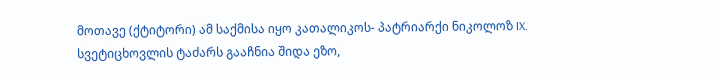მოთავე (ქტიტორი) ამ საქმისა იყო კათალიკოს- პატრიარქი ნიკოლოზ IX.
სვეტიცხოვლის ტაძარს გააჩნია შიდა ეზო,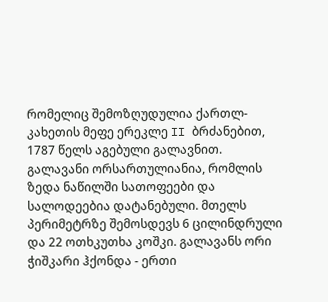რომელიც შემოზღუდულია ქართლ-კახეთის მეფე ერეკლე II ბრძანებით, 1787 წელს აგებული გალავნით. გალავანი ორსართულიანია, რომლის ზედა ნაწილში სათოფეები და სალოდეებია დატანებული. მთელს პერიმეტრზე შემოსდევს 6 ცილინდრული და 22 ოთხკუთხა კოშკი. გალავანს ორი ჭიშკარი ჰქონდა - ერთი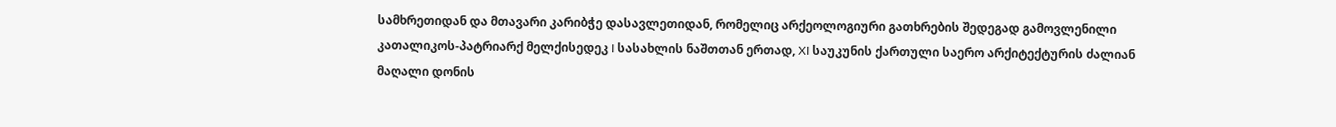სამხრეთიდან და მთავარი კარიბჭე დასავლეთიდან, რომელიც არქეოლოგიური გათხრების შედეგად გამოვლენილი კათალიკოს-პატრიარქ მელქისედეკ I სასახლის ნაშთთან ერთად, XI საუკუნის ქართული საერო არქიტექტურის ძალიან მაღალი დონის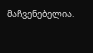მაჩვენებელია.